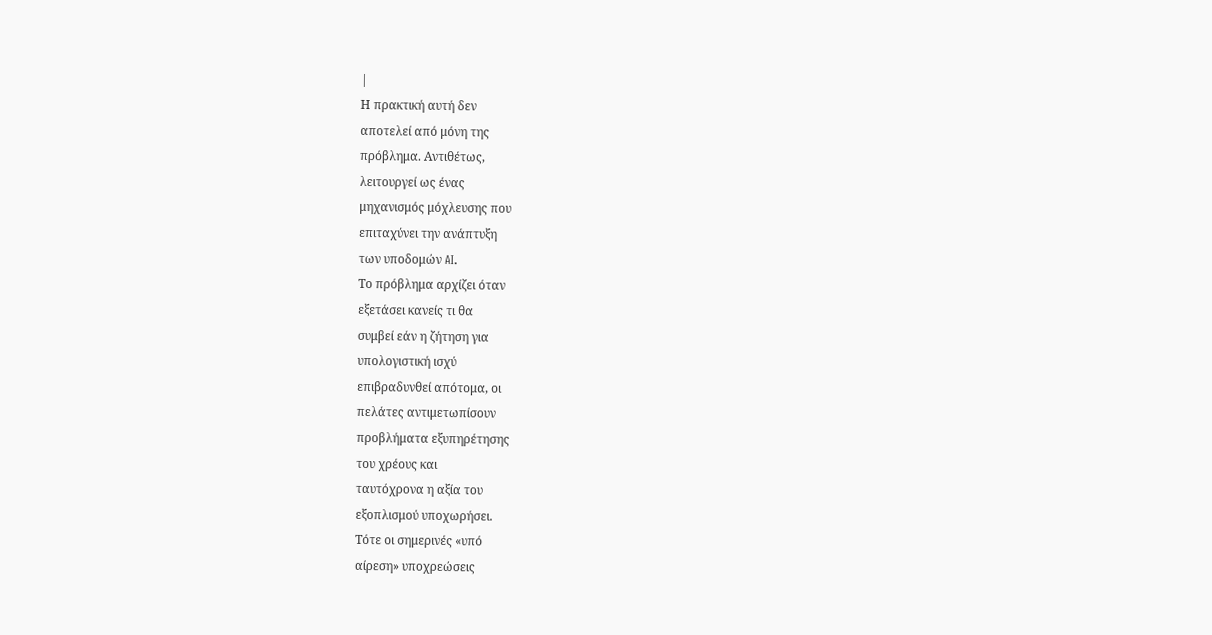|
Η πρακτική αυτή δεν
αποτελεί από μόνη της
πρόβλημα. Αντιθέτως,
λειτουργεί ως ένας
μηχανισμός μόχλευσης που
επιταχύνει την ανάπτυξη
των υποδομών AI.
Το πρόβλημα αρχίζει όταν
εξετάσει κανείς τι θα
συμβεί εάν η ζήτηση για
υπολογιστική ισχύ
επιβραδυνθεί απότομα, οι
πελάτες αντιμετωπίσουν
προβλήματα εξυπηρέτησης
του χρέους και
ταυτόχρονα η αξία του
εξοπλισμού υποχωρήσει.
Τότε οι σημερινές «υπό
αίρεση» υποχρεώσεις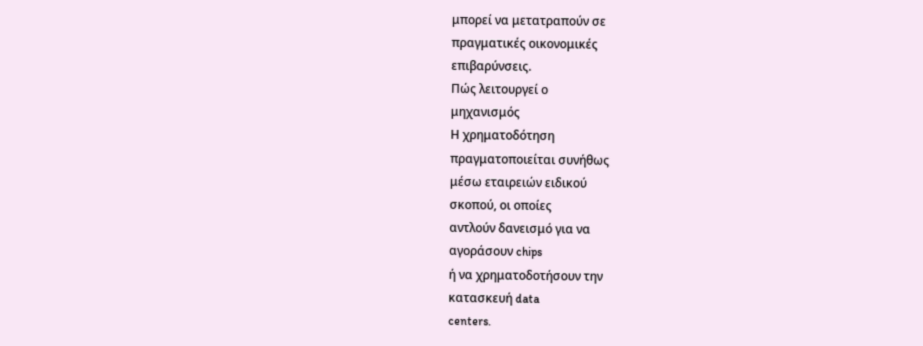μπορεί να μετατραπούν σε
πραγματικές οικονομικές
επιβαρύνσεις.
Πώς λειτουργεί ο
μηχανισμός
Η χρηματοδότηση
πραγματοποιείται συνήθως
μέσω εταιρειών ειδικού
σκοπού, οι οποίες
αντλούν δανεισμό για να
αγοράσουν chips
ή να χρηματοδοτήσουν την
κατασκευή data
centers.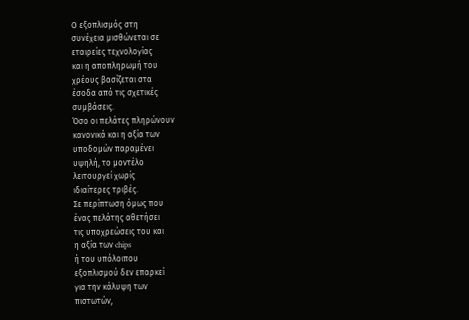Ο εξοπλισμός στη
συνέχεια μισθώνεται σε
εταιρείες τεχνολογίας
και η αποπληρωμή του
χρέους βασίζεται στα
έσοδα από τις σχετικές
συμβάσεις.
Όσο οι πελάτες πληρώνουν
κανονικά και η αξία των
υποδομών παραμένει
υψηλή, το μοντέλο
λειτουργεί χωρίς
ιδιαίτερες τριβές.
Σε περίπτωση όμως που
ένας πελάτης αθετήσει
τις υποχρεώσεις του και
η αξία των chips
ή του υπόλοιπου
εξοπλισμού δεν επαρκεί
για την κάλυψη των
πιστωτών,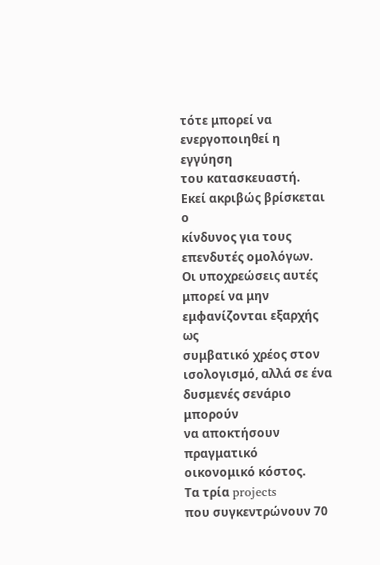τότε μπορεί να
ενεργοποιηθεί η εγγύηση
του κατασκευαστή.
Εκεί ακριβώς βρίσκεται ο
κίνδυνος για τους
επενδυτές ομολόγων.
Οι υποχρεώσεις αυτές
μπορεί να μην
εμφανίζονται εξαρχής ως
συμβατικό χρέος στον
ισολογισμό, αλλά σε ένα
δυσμενές σενάριο μπορούν
να αποκτήσουν πραγματικό
οικονομικό κόστος.
Τα τρία projects
που συγκεντρώνουν 70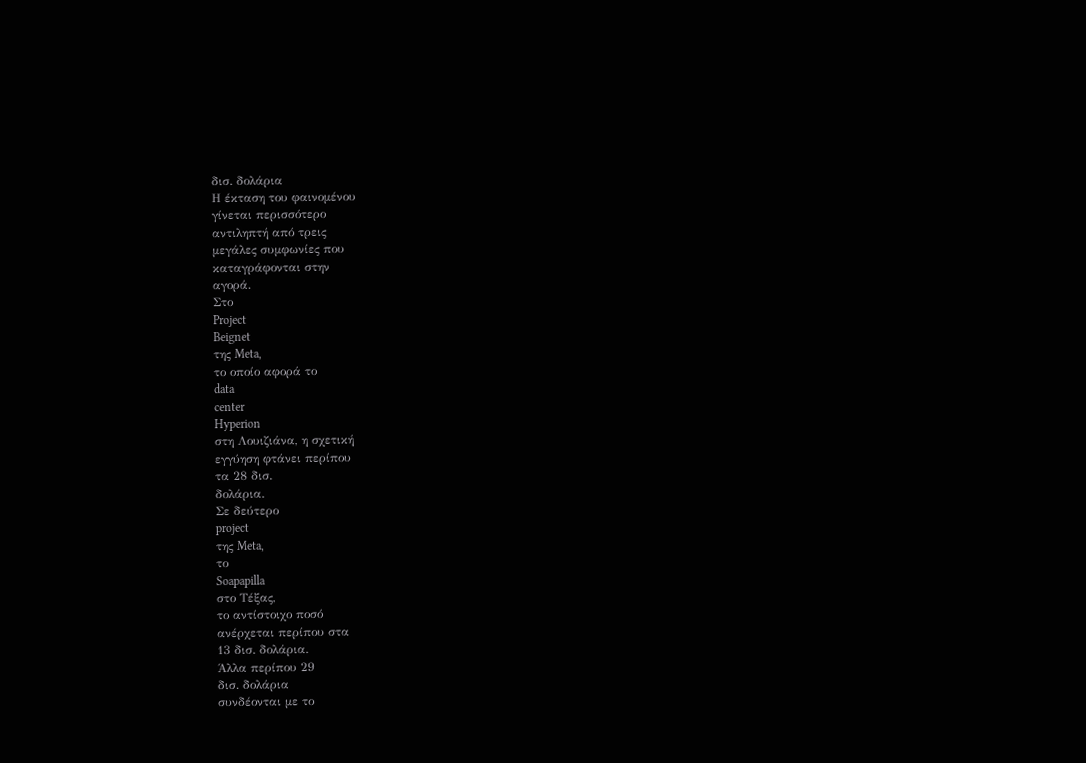δισ. δολάρια
Η έκταση του φαινομένου
γίνεται περισσότερο
αντιληπτή από τρεις
μεγάλες συμφωνίες που
καταγράφονται στην
αγορά.
Στο
Project
Beignet
της Meta,
το οποίο αφορά το
data
center
Hyperion
στη Λουιζιάνα, η σχετική
εγγύηση φτάνει περίπου
τα 28 δισ.
δολάρια.
Σε δεύτερο
project
της Meta,
το
Soapapilla
στο Τέξας,
το αντίστοιχο ποσό
ανέρχεται περίπου στα
13 δισ. δολάρια.
Άλλα περίπου 29
δισ. δολάρια
συνδέονται με το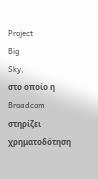Project
Big
Sky,
στο οποίο η
Broadcom
στηρίζει χρηματοδότηση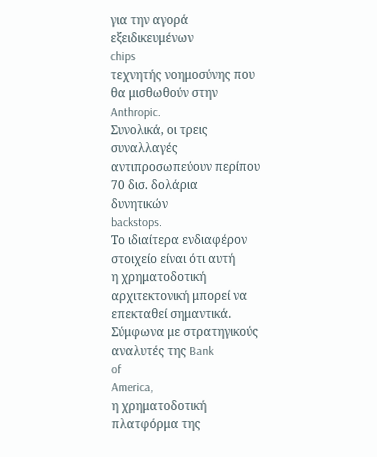για την αγορά
εξειδικευμένων
chips
τεχνητής νοημοσύνης που
θα μισθωθούν στην
Anthropic.
Συνολικά, οι τρεις
συναλλαγές
αντιπροσωπεύουν περίπου
70 δισ. δολάρια
δυνητικών
backstops.
Το ιδιαίτερα ενδιαφέρον
στοιχείο είναι ότι αυτή
η χρηματοδοτική
αρχιτεκτονική μπορεί να
επεκταθεί σημαντικά.
Σύμφωνα με στρατηγικούς
αναλυτές της Bank
of
America,
η χρηματοδοτική
πλατφόρμα της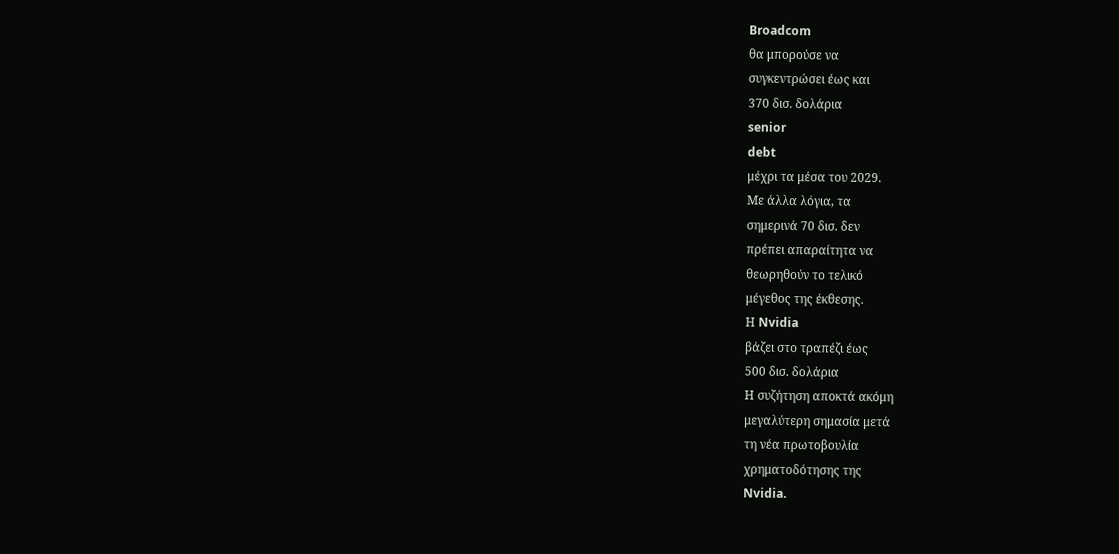Broadcom
θα μπορούσε να
συγκεντρώσει έως και
370 δισ. δολάρια
senior
debt
μέχρι τα μέσα του 2029.
Με άλλα λόγια, τα
σημερινά 70 δισ. δεν
πρέπει απαραίτητα να
θεωρηθούν το τελικό
μέγεθος της έκθεσης.
Η Nvidia
βάζει στο τραπέζι έως
500 δισ. δολάρια
Η συζήτηση αποκτά ακόμη
μεγαλύτερη σημασία μετά
τη νέα πρωτοβουλία
χρηματοδότησης της
Nvidia.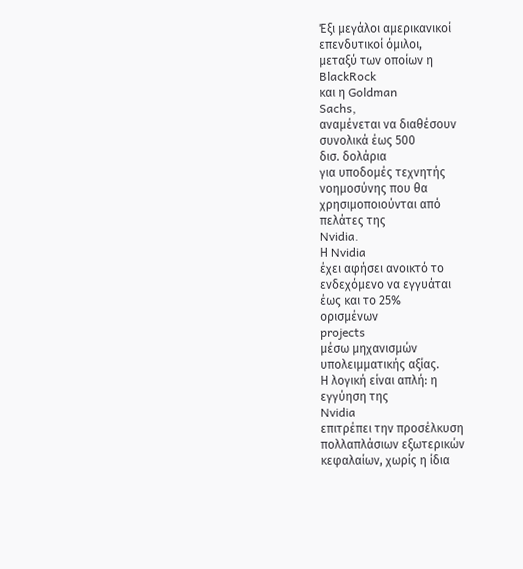Έξι μεγάλοι αμερικανικοί
επενδυτικοί όμιλοι,
μεταξύ των οποίων η
BlackRock
και η Goldman
Sachs,
αναμένεται να διαθέσουν
συνολικά έως 500
δισ. δολάρια
για υποδομές τεχνητής
νοημοσύνης που θα
χρησιμοποιούνται από
πελάτες της
Nvidia.
Η Nvidia
έχει αφήσει ανοικτό το
ενδεχόμενο να εγγυάται
έως και το 25%
ορισμένων
projects
μέσω μηχανισμών
υπολειμματικής αξίας.
Η λογική είναι απλή: η
εγγύηση της
Nvidia
επιτρέπει την προσέλκυση
πολλαπλάσιων εξωτερικών
κεφαλαίων, χωρίς η ίδια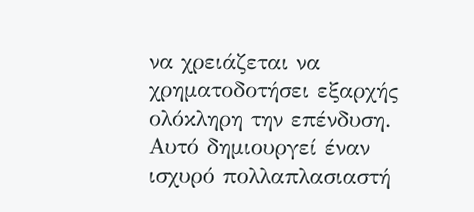να χρειάζεται να
χρηματοδοτήσει εξαρχής
ολόκληρη την επένδυση.
Αυτό δημιουργεί έναν
ισχυρό πολλαπλασιαστή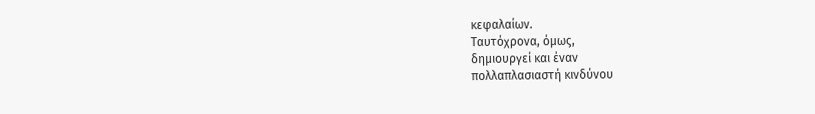κεφαλαίων.
Ταυτόχρονα, όμως,
δημιουργεί και έναν
πολλαπλασιαστή κινδύνου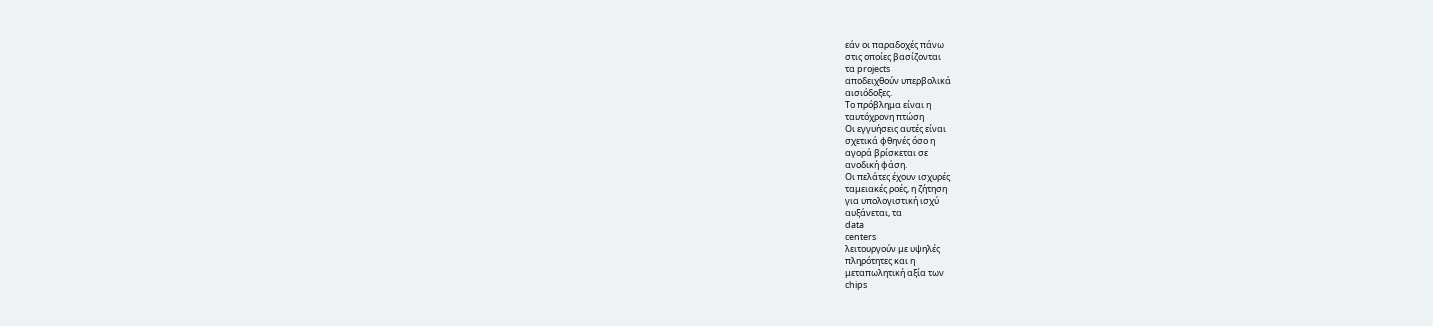εάν οι παραδοχές πάνω
στις οποίες βασίζονται
τα projects
αποδειχθούν υπερβολικά
αισιόδοξες.
Το πρόβλημα είναι η
ταυτόχρονη πτώση
Οι εγγυήσεις αυτές είναι
σχετικά φθηνές όσο η
αγορά βρίσκεται σε
ανοδική φάση.
Οι πελάτες έχουν ισχυρές
ταμειακές ροές, η ζήτηση
για υπολογιστική ισχύ
αυξάνεται, τα
data
centers
λειτουργούν με υψηλές
πληρότητες και η
μεταπωλητική αξία των
chips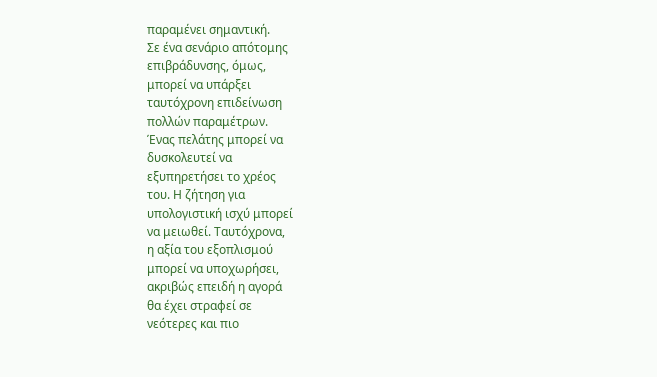παραμένει σημαντική.
Σε ένα σενάριο απότομης
επιβράδυνσης, όμως,
μπορεί να υπάρξει
ταυτόχρονη επιδείνωση
πολλών παραμέτρων.
Ένας πελάτης μπορεί να
δυσκολευτεί να
εξυπηρετήσει το χρέος
του. Η ζήτηση για
υπολογιστική ισχύ μπορεί
να μειωθεί. Ταυτόχρονα,
η αξία του εξοπλισμού
μπορεί να υποχωρήσει,
ακριβώς επειδή η αγορά
θα έχει στραφεί σε
νεότερες και πιο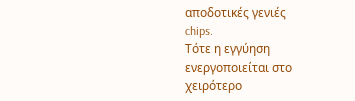αποδοτικές γενιές
chips.
Τότε η εγγύηση
ενεργοποιείται στο
χειρότερο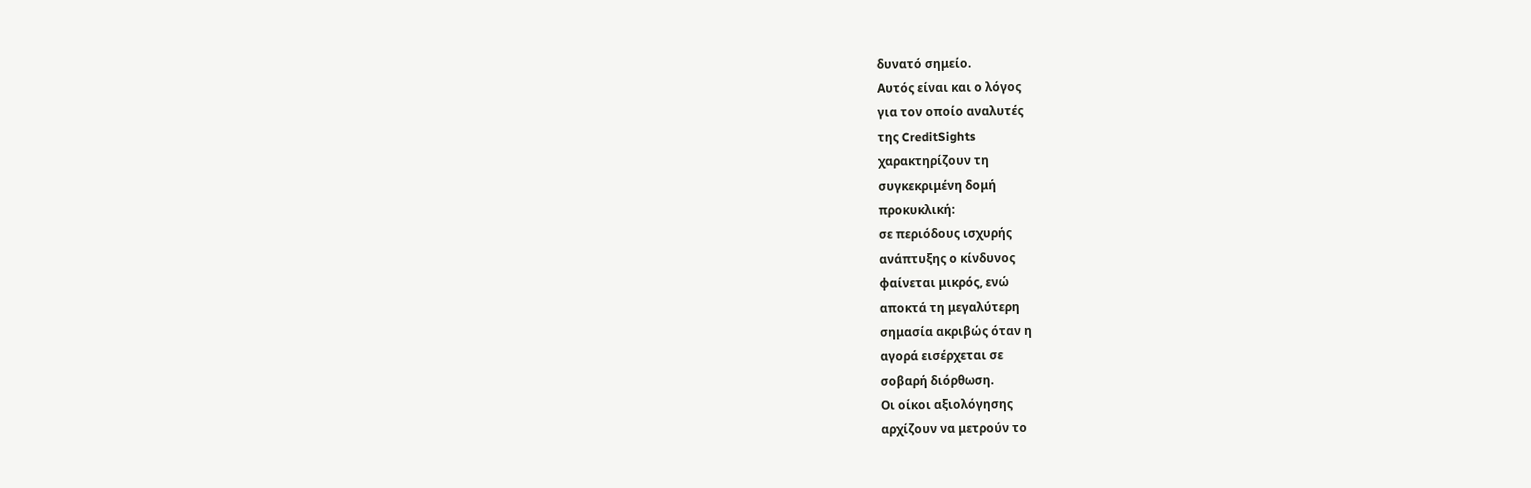δυνατό σημείο.
Αυτός είναι και ο λόγος
για τον οποίο αναλυτές
της CreditSights
χαρακτηρίζουν τη
συγκεκριμένη δομή
προκυκλική:
σε περιόδους ισχυρής
ανάπτυξης ο κίνδυνος
φαίνεται μικρός, ενώ
αποκτά τη μεγαλύτερη
σημασία ακριβώς όταν η
αγορά εισέρχεται σε
σοβαρή διόρθωση.
Οι οίκοι αξιολόγησης
αρχίζουν να μετρούν το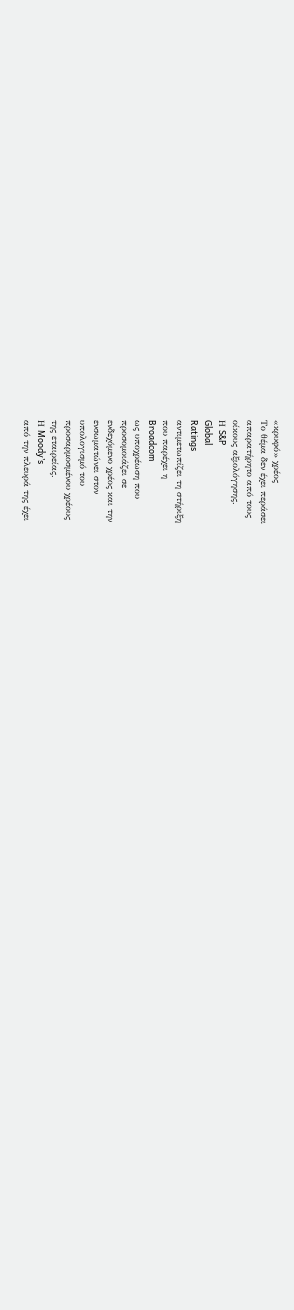«κρυφό» χρέος
Το θέμα δεν έχει περάσει
απαρατήρητο από τους
οίκους αξιολόγησης.
Η S&P
Global
Ratings
αντιμετωπίζει τη στήριξη
που παρέχει η
Broadcom
ως υποχρέωση που
προσομοιάζει σε
ενδεχόμενο χρέος και την
ενσωματώνει στον
υπολογισμό του
προσαρμοσμένου χρέους
της εταιρείας.
Η Moody’s
από την πλευρά της έχει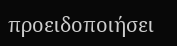προειδοποιήσει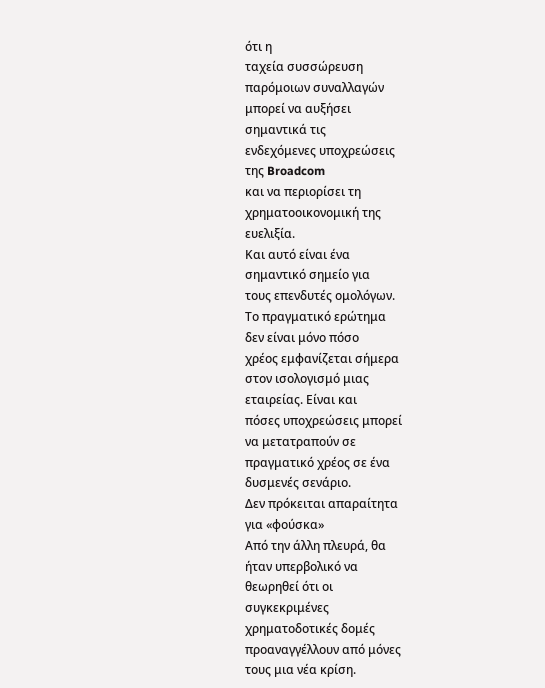ότι η
ταχεία συσσώρευση
παρόμοιων συναλλαγών
μπορεί να αυξήσει
σημαντικά τις
ενδεχόμενες υποχρεώσεις
της Broadcom
και να περιορίσει τη
χρηματοοικονομική της
ευελιξία.
Και αυτό είναι ένα
σημαντικό σημείο για
τους επενδυτές ομολόγων.
Το πραγματικό ερώτημα
δεν είναι μόνο πόσο
χρέος εμφανίζεται σήμερα
στον ισολογισμό μιας
εταιρείας. Είναι και
πόσες υποχρεώσεις μπορεί
να μετατραπούν σε
πραγματικό χρέος σε ένα
δυσμενές σενάριο.
Δεν πρόκειται απαραίτητα
για «φούσκα»
Από την άλλη πλευρά, θα
ήταν υπερβολικό να
θεωρηθεί ότι οι
συγκεκριμένες
χρηματοδοτικές δομές
προαναγγέλλουν από μόνες
τους μια νέα κρίση.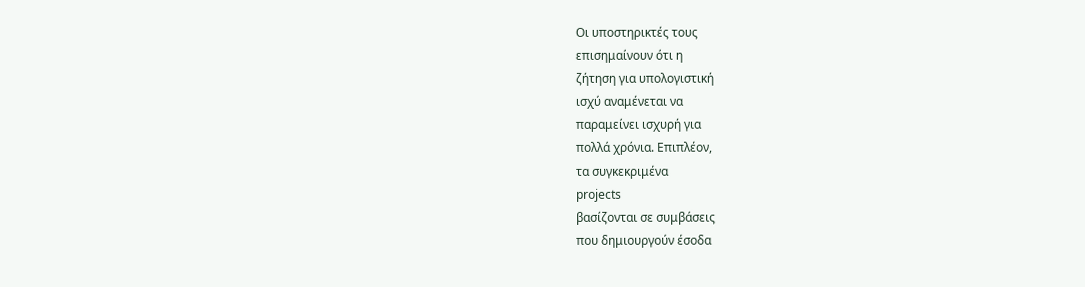Οι υποστηρικτές τους
επισημαίνουν ότι η
ζήτηση για υπολογιστική
ισχύ αναμένεται να
παραμείνει ισχυρή για
πολλά χρόνια. Επιπλέον,
τα συγκεκριμένα
projects
βασίζονται σε συμβάσεις
που δημιουργούν έσοδα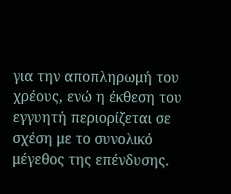για την αποπληρωμή του
χρέους, ενώ η έκθεση του
εγγυητή περιορίζεται σε
σχέση με το συνολικό
μέγεθος της επένδυσης.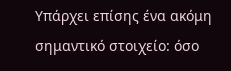Υπάρχει επίσης ένα ακόμη
σημαντικό στοιχείο: όσο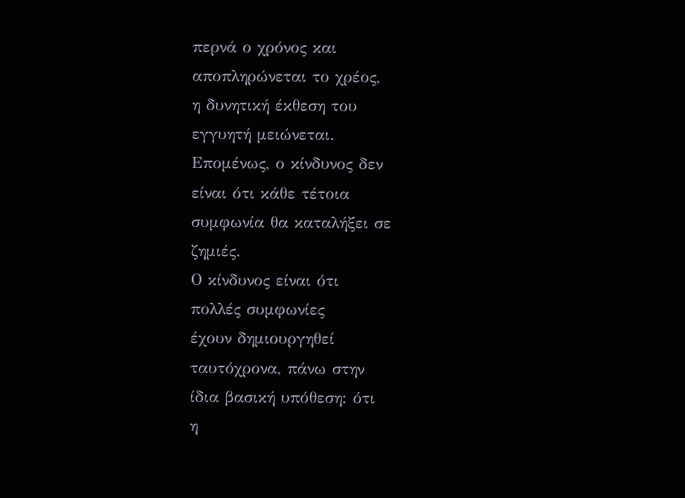περνά ο χρόνος και
αποπληρώνεται το χρέος,
η δυνητική έκθεση του
εγγυητή μειώνεται.
Επομένως, ο κίνδυνος δεν
είναι ότι κάθε τέτοια
συμφωνία θα καταλήξει σε
ζημιές.
Ο κίνδυνος είναι ότι
πολλές συμφωνίες
έχουν δημιουργηθεί
ταυτόχρονα, πάνω στην
ίδια βασική υπόθεση: ότι
η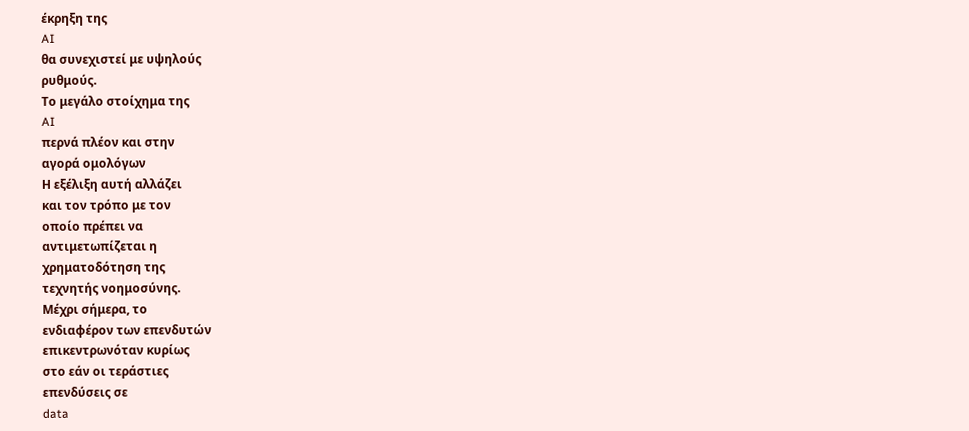έκρηξη της
AI
θα συνεχιστεί με υψηλούς
ρυθμούς.
Το μεγάλο στοίχημα της
AI
περνά πλέον και στην
αγορά ομολόγων
Η εξέλιξη αυτή αλλάζει
και τον τρόπο με τον
οποίο πρέπει να
αντιμετωπίζεται η
χρηματοδότηση της
τεχνητής νοημοσύνης.
Μέχρι σήμερα, το
ενδιαφέρον των επενδυτών
επικεντρωνόταν κυρίως
στο εάν οι τεράστιες
επενδύσεις σε
data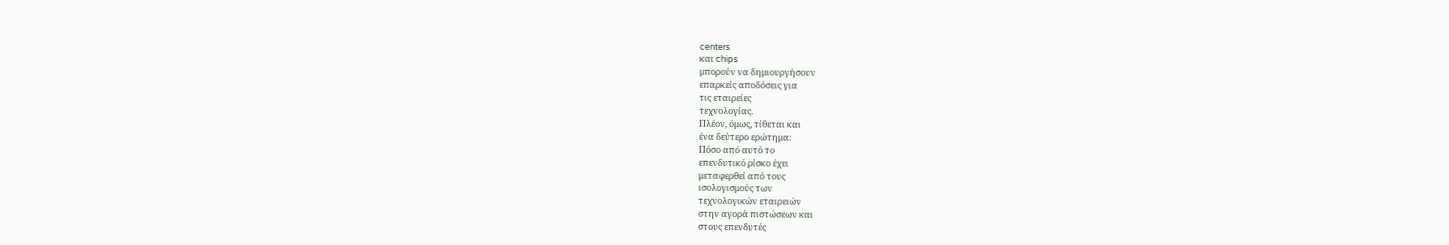centers
και chips
μπορούν να δημιουργήσουν
επαρκείς αποδόσεις για
τις εταιρείες
τεχνολογίας.
Πλέον, όμως, τίθεται και
ένα δεύτερο ερώτημα:
Πόσο από αυτό το
επενδυτικό ρίσκο έχει
μεταφερθεί από τους
ισολογισμούς των
τεχνολογικών εταιρειών
στην αγορά πιστώσεων και
στους επενδυτές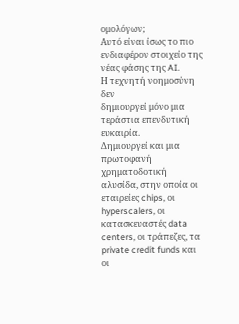ομολόγων;
Αυτό είναι ίσως το πιο
ενδιαφέρον στοιχείο της
νέας φάσης της AI.
Η τεχνητή νοημοσύνη δεν
δημιουργεί μόνο μια
τεράστια επενδυτική
ευκαιρία.
Δημιουργεί και μια
πρωτοφανή χρηματοδοτική
αλυσίδα, στην οποία οι
εταιρείες chips, οι
hyperscalers, οι
κατασκευαστές data
centers, οι τράπεζες, τα
private credit funds και
οι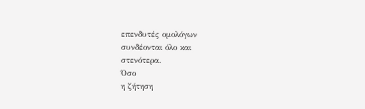επενδυτές ομολόγων
συνδέονται όλο και
στενότερα.
Όσο
η ζήτηση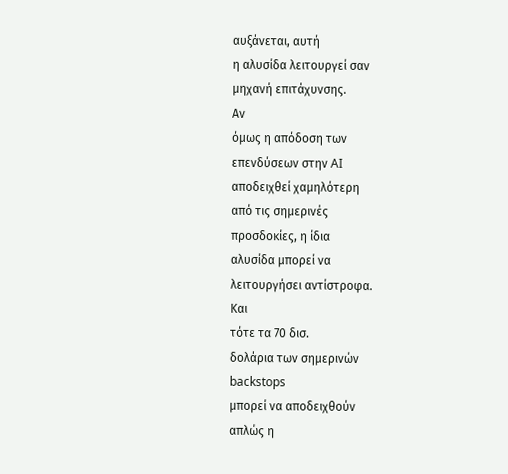αυξάνεται, αυτή
η αλυσίδα λειτουργεί σαν
μηχανή επιτάχυνσης.
Αν
όμως η απόδοση των
επενδύσεων στην AI
αποδειχθεί χαμηλότερη
από τις σημερινές
προσδοκίες, η ίδια
αλυσίδα μπορεί να
λειτουργήσει αντίστροφα.
Και
τότε τα 70 δισ.
δολάρια των σημερινών
backstops
μπορεί να αποδειχθούν
απλώς η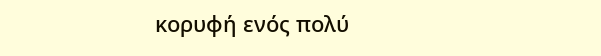κορυφή ενός πολύ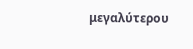μεγαλύτερου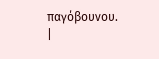παγόβουνου.
|